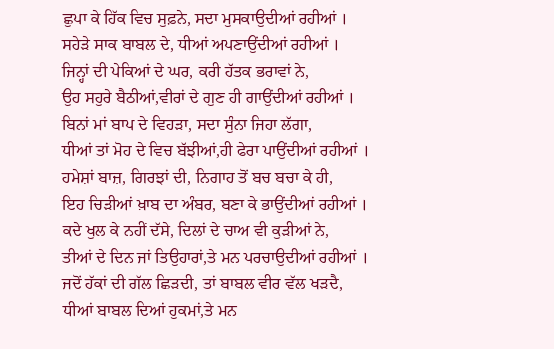ਛੁਪਾ ਕੇ ਹਿੱਕ ਵਿਚ ਸੁਫ਼ਨੇ, ਸਦਾ ਮੁਸਕਾਉਦੀਆਂ ਰਹੀਆਂ ।
ਸਹੇੜੇ ਸਾਕ ਬਾਬਲ ਦੇ, ਧੀਆਂ ਅਪਣਾਉਂਦੀਆਂ ਰਹੀਆਂ ।
ਜਿਨ੍ਹਾਂ ਦੀ ਪੇਕਿਆਂ ਦੇ ਘਰ, ਕਰੀ ਹੱਤਕ ਭਰਾਵਾਂ ਨੇ,
ਉਹ ਸਹੁਰੇ ਬੈਠੀਆਂ,ਵੀਰਾਂ ਦੇ ਗੁਣ ਹੀ ਗਾਉਂਦੀਆਂ ਰਹੀਆਂ ।
ਬਿਨਾਂ ਮਾਂ ਬਾਪ ਦੇ ਵਿਹੜਾ, ਸਦਾ ਸੁੰਨਾ ਜਿਹਾ ਲੱਗਾ,
ਧੀਆਂ ਤਾਂ ਮੋਹ ਦੇ ਵਿਚ ਬੱਝੀਆਂ,ਹੀ ਫੇਰਾ ਪਾਉਂਦੀਆਂ ਰਹੀਆਂ ।
ਹਮੇਸ਼ਾਂ ਬਾਜ਼, ਗਿਰਝਾਂ ਦੀ, ਨਿਗਾਹ ਤੋਂ ਬਚ ਬਚਾ ਕੇ ਹੀ,
ਇਹ ਚਿੜੀਆਂ ਖ਼ਾਬ ਦਾ ਅੰਬਰ, ਬਣਾ ਕੇ ਭਾਉਂਦੀਆਂ ਰਹੀਆਂ ।
ਕਦੇ ਖੁਲ ਕੇ ਨਹੀਂ ਦੱਸੇ, ਦਿਲਾਂ ਦੇ ਚਾਅ ਵੀ ਕੁੜੀਆਂ ਨੇ,
ਤੀਆਂ ਦੇ ਦਿਨ ਜਾਂ ਤਿਉਹਾਰਾਂ,ਤੇ ਮਨ ਪਰਚਾਉਦੀਆਂ ਰਹੀਆਂ ।
ਜਦੋਂ ਹੱਕਾਂ ਦੀ ਗੱਲ ਛਿੜਦੀ, ਤਾਂ ਬਾਬਲ ਵੀਰ ਵੱਲ ਖੜਦੈ,
ਧੀਆਂ ਬਾਬਲ ਦਿਆਂ ਹੁਕਮਾਂ,ਤੇ ਮਨ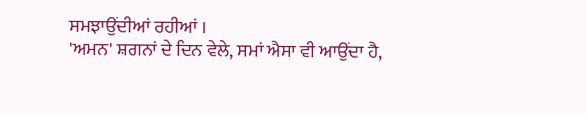ਸਮਝਾਉਂਦੀਆਂ ਰਹੀਆਂ ।
'ਅਮਨ' ਸ਼ਗਨਾਂ ਦੇ ਦਿਨ ਵੇਲੇ, ਸਮਾਂ ਐਸਾ ਵੀ ਆਉਂਦਾ ਹੈ,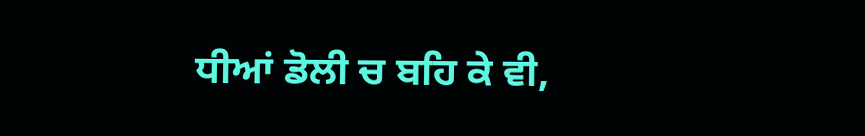ਧੀਆਂ ਡੋਲੀ ਚ ਬਹਿ ਕੇ ਵੀ,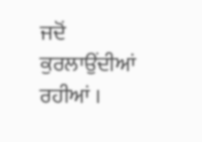ਜਦੋਂ ਕੁਰਲਾਉਂਦੀਆਂ ਰਹੀਆਂ ।